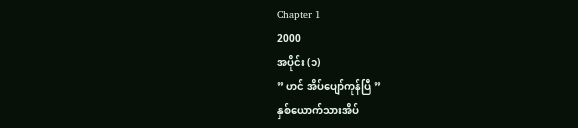Chapter 1
2000
အပိုင်း (၁)
” ဟင် အိပ်ပျော်ကုန်ပြီ ”
နှစ်ယောက်သားအိပ်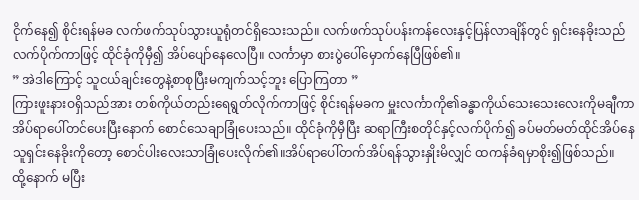ငိုက်နေ၍ စိုင်းရန်မခ လက်ဖက်သုပ်သွားယူရုံတင်ရှိသေးသည်။ လက်ဖက်သုပ်ပန်းကန်လေးနှင့်ပြန်လာချိန်တွင် ရှင်းနေခိုးသည် လက်ပိုက်ကာဖြင့် ထိုင်ခုံကိုမှီ၍ အိပ်ပျော်နေလေပြီ။ လင်္ကာမှာ စားပွဲပေါ်မှောက်နေပြီဖြစ်၏။
” အဲဒါကြောင့် သူငယ်ချင်းတွေနဲ့စာစုပြီးမကျက်သင့်ဘူး ပြောကြတာ ”
ကြားဖူးနားဝရှိသည်အား တစ်ကိုယ်တည်းရေရွတ်လိုက်ကာဖြင့် စိုင်းရန်မခက မှူးလင်္ကာကို၏ခန္ဓာကိုယ်သေးသေးလေးကိုမချီကာ အိပ်ရာပေါ်တင်ပေးပြီးနောက် စောင်သေချာခြုံပေးသည်။ ထိုင်ခုံကိုမှီပြီး ဆရာကြီးစတိုင်နှင့်လက်ပိုက်၍ ခပ်မတ်မတ်ထိုင်အိပ်နေသူရှင်းနေခိုးကိုတော့ စောင်ပါးလေးသာခြုံပေးလိုက်၏။အိပ်ရာပေါ်တက်အိပ်ရန်သွားနှိုးမိလျှင် ထကန်ခံရမှာစိုး၍ဖြစ်သည်။
ထို့နောက် မပြီး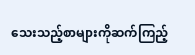သေးသည့်စာများကိုဆက်ကြည့်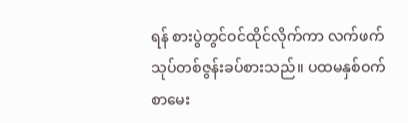ရန် စားပွဲတွင်ဝင်ထိုင်လိုက်ကာ လက်ဖက်သုပ်တစ်ဇွန်းခပ်စားသည်။ ပထမနှစ်ဝက်စာမေး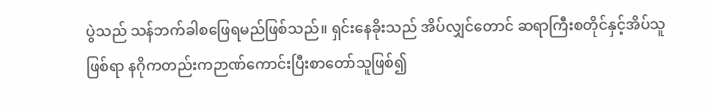ပွဲသည် သန်ဘက်ခါစဖြေရမည်ဖြစ်သည်။ ရှင်းနေခိုးသည် အိပ်လျှင်တောင် ဆရာကြီးစတိုင်နှင့်အိပ်သူဖြစ်ရာ နဂိုကတည်းကဉာဏ်ကောင်းပြီးစာတော်သူဖြစ်၍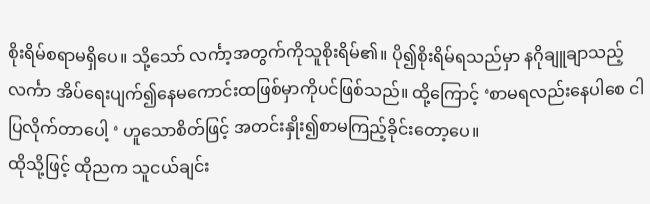စိုးရိမ်စရာမရှိပေ။ သို့သော် လင်္ကာ့အတွက်ကိုသူစိုးရိမ်၏။ ပို၍စိုးရိမ်ရသည်မှာ နဂိုချူချာသည့်လင်္ကာ အိပ်ရေးပျက်၍နေမကောင်းထဖြစ်မှာကိုပင်ဖြစ်သည်။ ထို့ကြောင့် ‘စာမရလည်းနေပါစေ ငါပြလိုက်တာပေါ့ ‘ ဟူသောစိတ်ဖြင့် အတင်းနှိုး၍စာမကြည့်ခိုင်းတော့ပေ။
ထိုသို့ဖြင့် ထိုညက သူငယ်ချင်း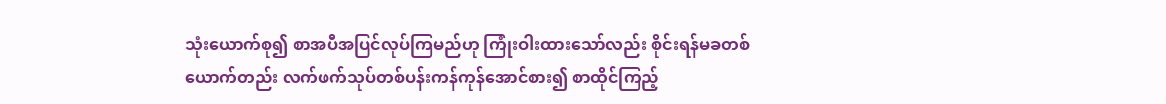သုံးယောက်စု၍ စာအပီအပြင်လုပ်ကြမည်ဟု ကြုံးဝါးထားသော်လည်း စိုင်းရန်မခတစ်ယောက်တည်း လက်ဖက်သုပ်တစ်ပန်းကန်ကုန်အောင်စား၍ စာထိုင်ကြည့်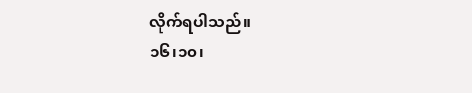လိုက်ရပါသည်။
၁၆၊၁၀၊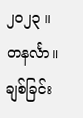၂၀၂၃ ။ တနင်္လာ။
ချစ်ခြင်း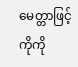မေတ္တာဖြင့်
ကိုကို